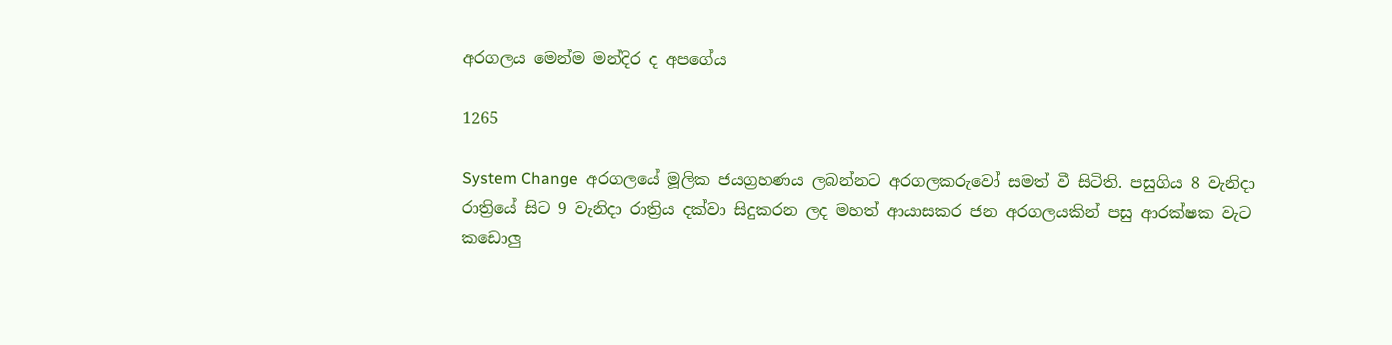අරගලය මෙන්ම මන්දිර ද අපගේය

1265

System Change  අරගලයේ මූලික ජයග්‍රහණය ලබන්නට අරගලකරුවෝ සමත් වී සිටිති. පසුගිය 8 වැනිදා රාත්‍රියේ සිට 9 වැනිදා රාත්‍රිය දක්වා සිදුකරන ලද මහත් ආයාසකර ජන අරගලයකින් පසු ආරක්ෂක වැට කඩොලු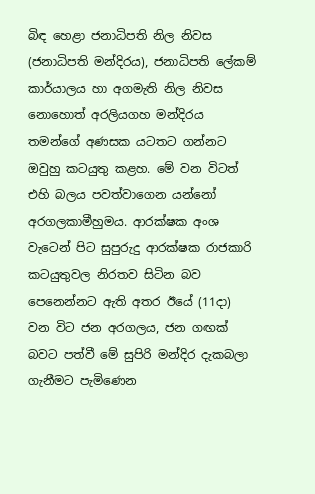බිඳ හෙළා ජනාධිපති නිල නිවස (ජනාධිපති මන්දිරය), ජනාධිපති ලේකම් කාර්යාලය හා අගමැති නිල නිවස නොහොත් අරලියගහ මන්දිරය තමන්ගේ අණසක යටතට ගන්නට ඔවුහු කටයුතු කළහ. මේ වන විටත් එහි බලය පවත්වාගෙන යන්නෝ අරගලකාමීහුමය. ආරක්ෂක අංශ වැටෙන් පිට සුපුරුදු ආරක්ෂක රාජකාරි කටයුතුවල නිරතව සිටින බව පෙනෙන්නට ඇති අතර ඊයේ (11දා) වන විට ජන අරගලය, ජන ගඟක් බවට පත්වී මේ සුපිරි මන්දිර දැකබලා ගැනීමට පැමිණෙන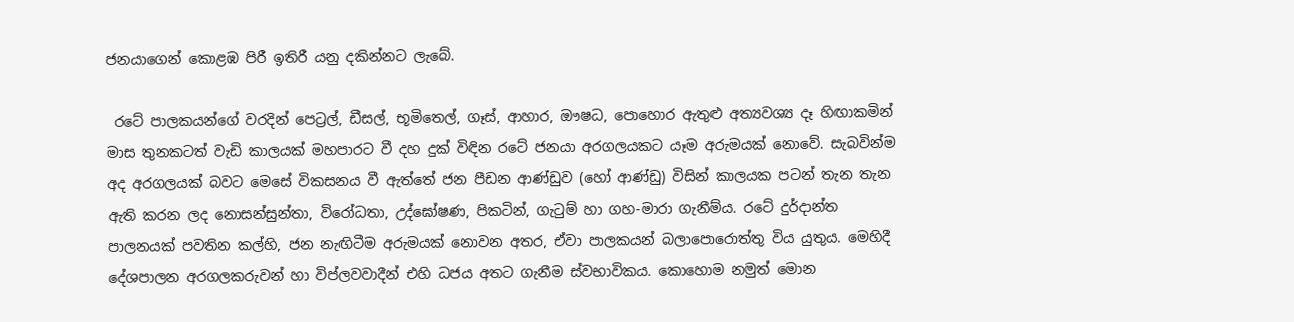ජනයාගෙන් කොළඹ පිරී ඉතිරී යනු දකින්නට ලැබේ.

 රටේ පාලකයන්ගේ වරදින් පෙට්‍රල්, ඩීසල්, භූමිතෙල්, ගෑස්, ආහාර, ඖෂධ, පොහොර ඇතුළු අත්‍යවශ්‍ය දෑ හිඟාකමින් මාස තුනකටත් වැඩි කාලයක් මහපාරට වී දහ දුක් විඳින රටේ ජනයා අරගලයකට යෑම අරුමයක් නොවේ. සැබවින්ම අද අරගලයක් බවට මෙසේ විකසනය වී ඇත්තේ ජන පීඩන ආණ්ඩුව (හෝ ආණ්ඩු) විසින් කාලයක පටන් තැන තැන ඇති කරන ලද නොසන්සුන්තා, විරෝධතා, උද්ඝෝෂණ, පිකටින්, ගැටුම් හා ගහ-මාරා ගැනීම්ය. රටේ දුර්දාන්ත පාලනයක් පවතින කල්හි, ජන නැඟිටීම අරුමයක් නොවන අතර, ඒවා පාලකයන් බලාපොරොත්තු විය යුතුය. මෙහිදී දේශපාලන අරගලකරුවන් හා විප්ලවවාදීන් එහි ධජය අතට ගැනීම ස්වභාවිකය. කොහොම නමුත් මොන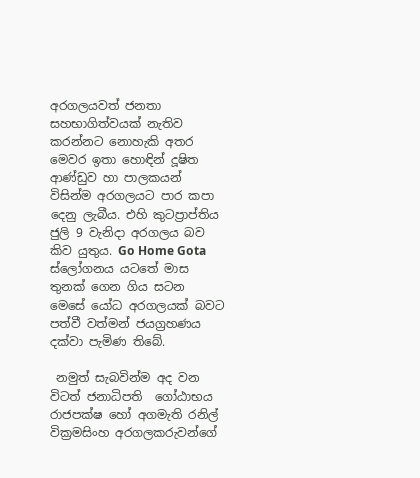අරගලයවත් ජනතා සහභාගිත්වයක් නැතිව කරන්නට නොහැකි අතර මෙවර ඉතා හොඳින් දූෂිත ආණ්ඩුව හා පාලකයන් විසින්ම අරගලයට පාර කපා දෙනු ලැබීය. එහි කුටප්‍රාප්තිය ජුලි 9 වැනිදා අරගලය බව කිව යුතුය. Go Home Gota ස්ලෝගනය යටතේ මාස තුනක් ගෙන ගිය සටන මෙසේ යෝධ අරගලයක් බවට පත්වී වත්මන් ජයග්‍රහණය දක්වා පැමිණ තිබේ.

 නමුත් සැබවින්ම අද වන විටත් ජනාධිපති  ගෝඨාභය රාජපක්ෂ හෝ අගමැති රනිල් වික්‍රමසිංහ අරගලකරුවන්ගේ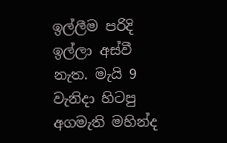ඉල්ලීම පරිදි ඉල්ලා අස්වී නැත. මැයි 9 වැනිදා හිටපු අගමැති මහින්ද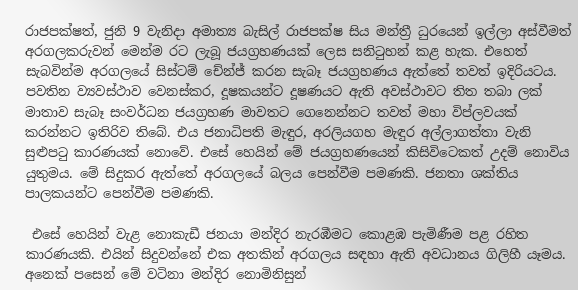රාජපක්ෂත්, ජුනි 9 වැනිදා අමාත්‍ය බැසිල් රාජපක්ෂ සිය මන්ත්‍රී ධුරයෙන් ඉල්ලා අස්වීමත් අරගලකරුවන් මෙන්ම රට ලැබූ ජයග්‍රහණයක් ලෙස සනිටුහන් කළ හැක. එහෙත් සැබවින්ම අරගලයේ සිස්ටම් චේන්ජ් කරන සැබෑ ජයග්‍රහණය ඇත්තේ තවත් ඉදිරියටය. පවතින ව්‍යවස්ථාව වෙනස්කර, දූෂකයන්ට දූෂණයට ඇති අවස්ථාවට තිත තබා ලක් මාතාව සැබෑ සංවර්ධන ජයග්‍රහණ මාවතට ගෙනෙන්නට තවත් මහා විප්ලවයක් කරන්නට ඉතිරිව තිබේ. එය ජනාධිපති මැඳුර, අරලියගහ මැඳුර අල්ලාගත්තා වැනි සුළුපටු කාරණයක් නොවේ. එසේ හෙයින් මේ ජයග්‍රහණයෙන් කිසිවිටෙකත් උදම් නොවිය යුතුමය. මේ සිදුකර ඇත්තේ අරගලයේ බලය පෙන්වීම පමණකි. ජනතා ශක්තිය පාලකයන්ට පෙන්වීම පමණකි.

 එසේ හෙයින් වැළ නොකැඩී ජනයා මන්දිර නැරඹීමට කොළඹ පැමිණීම පළ රහිත කාරණයකි. එයින් සිදුවන්නේ එක අතකින් අරගලය සඳහා ඇති අවධානය ගිලිහී යෑමය. අනෙක් පසෙන් මේ වටිනා මන්දිර නොමිනිසුන්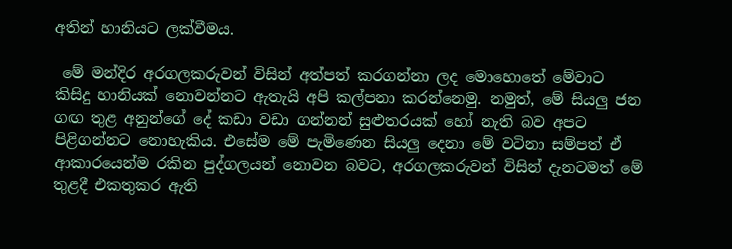අතින් හානියට ලක්වීමය.

 මේ මන්දිර අරගලකරුවන් විසින් අත්පත් කරගන්නා ලද මොහොතේ මේවාට කිසිදු හානියක් නොවන්නට ඇතැයි අපි කල්පනා කරන්නෙමු. නමුත්, මේ සියලු ජන ගඟ තුළ අනුන්ගේ දේ කඩා වඩා ගන්නන් සුළුතරයක් හෝ නැති බව අපට පිළිගන්නට නොහැකිය. එසේම මේ පැමිණෙන සියලු දෙනා මේ වටිනා සම්පත් ඒ ආකාරයෙන්ම රකින පුද්ගලයන් නොවන බවට, අරගලකරුවන් විසින් දැනටමත් මේ තුළදී එකතුකර ඇති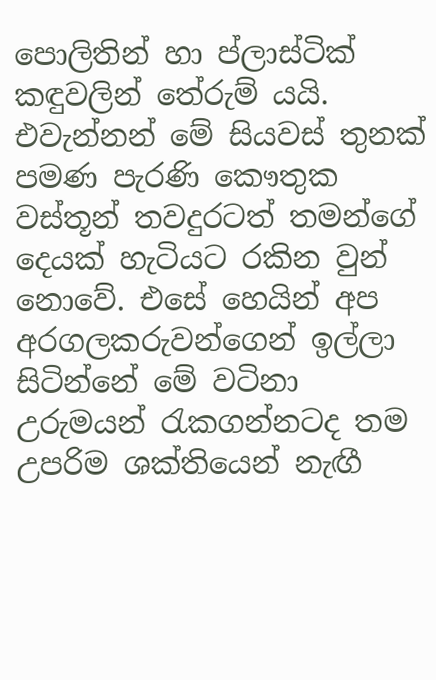පොලිතින් හා ප්ලාස්ටික් කඳුවලින් තේරුම් යයි. එවැන්නන් මේ සියවස් තුනක් පමණ පැරණි කෞතුක වස්තූන් තවදුරටත් තමන්ගේ දෙයක් හැටියට රකින වුන් නොවේ. එසේ හෙයින් අප අරගලකරුවන්ගෙන් ඉල්ලා සිටින්නේ මේ වටිනා උරුමයන් රැකගන්නටද තම උපරිම ශක්තියෙන් නැඟී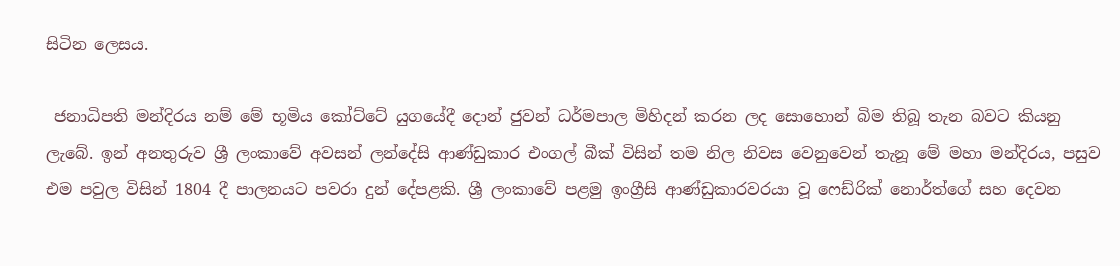සිටින ලෙසය.

 ජනාධිපති මන්දිරය නම් මේ භූමිය කෝට්ටේ යුගයේදී දොන් ජුවන් ධර්මපාල මිහිදන් කරන ලද සොහොන් බිම තිබූ තැන බවට කියනු ලැබේ. ඉන් අනතුරුව ශ්‍රී ලංකාවේ අවසන් ලන්දේසි ආණ්ඩුකාර එංගල් බීක් විසින් තම නිල නිවස වෙනුවෙන් තැනූ මේ මහා මන්දිරය, පසුව එම පවුල විසින් 1804 දී පාලනයට පවරා දුන් දේපළකි. ශ්‍රී ලංකාවේ පළමු ඉංග්‍රීසි ආණ්ඩුකාරවරයා වූ ෆෙඩ්රික් නොර්ත්ගේ සහ දෙවන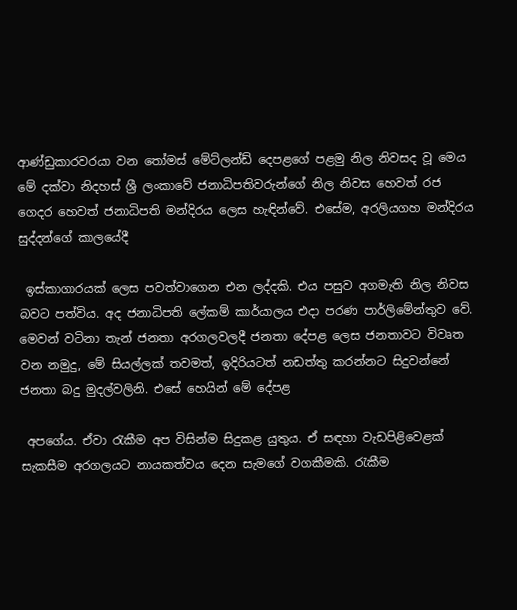ආණ්ඩුකාරවරයා වන තෝමස් මේට්ලන්ඩ් දෙපළගේ පළමු නිල නිවසද වූ මෙය මේ දක්වා නිදහස් ශ්‍රී ලංකාවේ ජනාධිපතිවරුන්ගේ නිල නිවස හෙවත් රජ ගෙදර හෙවත් ජනාධිපති මන්දිරය ලෙස හැඳින්වේ. එසේම, අරලියගහ මන්දිරය සුද්දන්ගේ කාලයේදී

 ඉස්කාගාරයක් ලෙස පවත්වාගෙන එන ලද්දකි. එය පසුව අගමැති නිල නිවස බවට පත්විය. අද ජනාධිපති ලේකම් කාර්යාලය එදා පරණ පාර්ලිමේන්තුව වේ. මෙවන් වටිනා තැන් ජනතා අරගලවලදී ජනතා දේපළ ලෙස ජනතාවට විවෘත වන නමුදු, මේ සියල්ලක් තවමත්, ඉදිරියටත් නඩත්තු කරන්නට සිදුවන්නේ ජනතා බදු මුදල්වලිනි. එසේ හෙයින් මේ දේපළ

 අපගේය. ඒවා රැකීම අප විසින්ම සිදුකළ යුතුය. ඒ සඳහා වැඩපිළිවෙළක් සැකසීම අරගලයට නායකත්වය දෙන සැමගේ වගකීමකි. රැකීම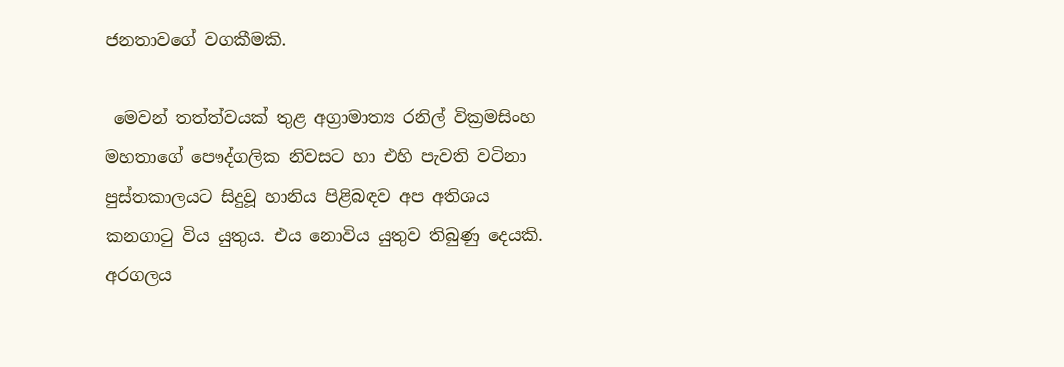ජනතාවගේ වගකීමකි.

 මෙවන් තත්ත්වයක් තුළ අග්‍රාමාත්‍ය රනිල් වික්‍රමසිංහ මහතාගේ පෞද්ගලික නිවසට හා එහි පැවති වටිනා පුස්තකාලයට සිදුවූ හානිය පිළිබඳව අප අතිශය කනගාටු විය යුතුය. එය නොවිය යුතුව තිබුණු දෙයකි. අරගලය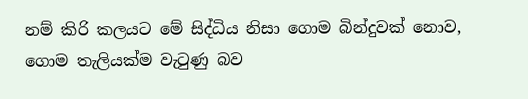නම් කිරි කලයට මේ සිද්ධිය නිසා ගොම බින්දුවක් නොව, ගොම තැලියක්ම වැටුණු බව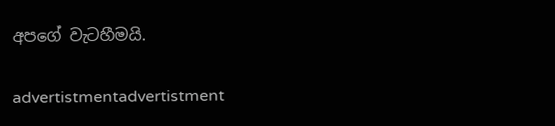අපගේ වැටහීමයි.

advertistmentadvertistment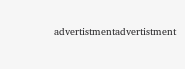advertistmentadvertistment